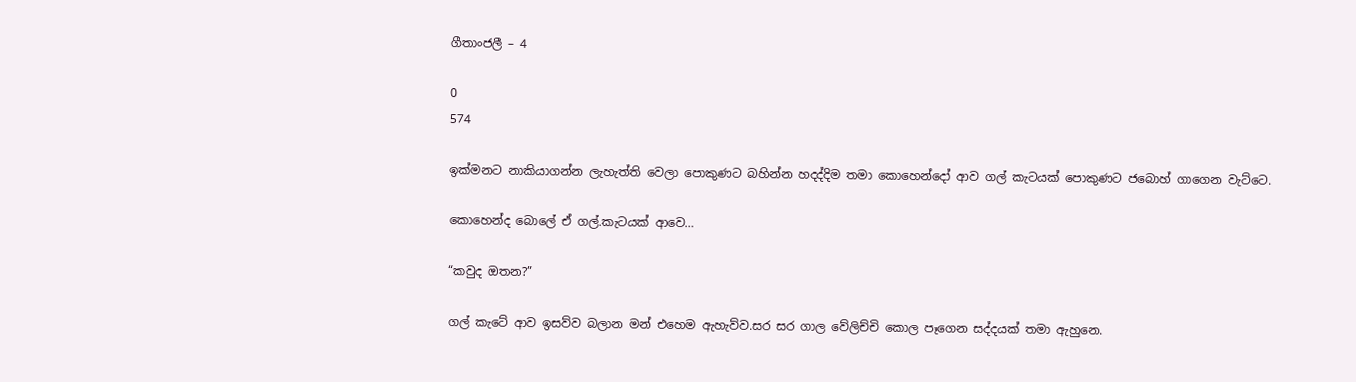ගීතාංජලී – 4

0
574

ඉක්මනට නාකියාගන්න ලැහැත්ති වෙලා පොකුණට බහින්න හදද්දිම තමා කොහෙන්දෝ ආව ගල් කැටයක් පොකුණට ජබොහ් ගාගෙන වැට්ටෙ.

කොහෙන්ද බොලේ ඒ ගල්.කැටයක් ආවෙ…

“කවුද ඔතන?”

ගල් කැටේ ආව ඉසව්ව බලාන මන් එහෙම ඇහැව්ව.සර සර ගාල වේලිච්චි කොල පෑගෙන සද්දයක් තමා ඇහුනෙ.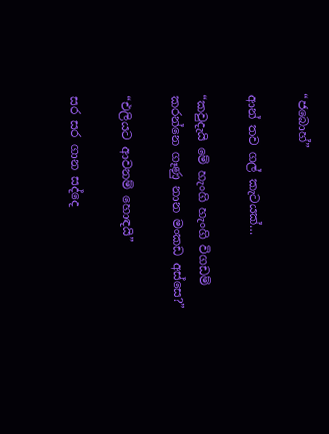“ජබොහ්”

ආන් තව ගල් කැටයක්…

“කවුදැයි මේ හැංගි හැංගි විගඩම් කරන්නෙ ගෑණු නාන මංකඩ අස්සෙ?”

“එලියට ආවනම් හොඳයි”

සර සර ගාන සද්දෙ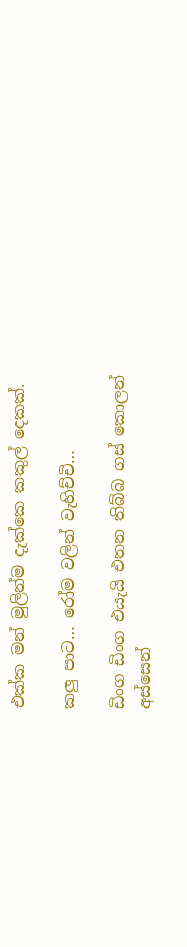එක්ක මන් මුලින්ම දැක්කෙ කකුල් දෙකක්.

කලු පාට… රෝම වලින් වැහිච්චි…

ඩිංග ඩිංග එයැයි එතන තිබ්බ ගස් කොලන් අස්සෙන්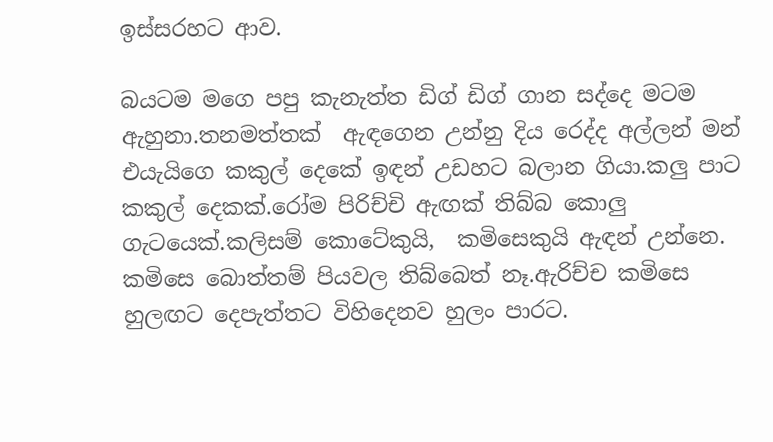ඉස්සරහට ආව.

බයටම මගෙ පපු කැනැත්ත ඩිග් ඩිග් ගාන සද්දෙ මටම ඇහුනා.තනමත්තක්  ඇඳගෙන උන්නු දිය රෙද්ද අල්ලන් මන් එයැයිගෙ කකුල් දෙකේ ඉඳන් උඩහට බලාන ගියා.කලු පාට කකුල් දෙකක්.රෝම පිරිච්චි ඇඟක් තිබ්බ කොලු ගැටයෙක්.කලිසම් කොටේකුයි,  කමිසෙකුයි ඇඳන් උන්නෙ. කමිසෙ බොත්තම් පියවල තිබ්බෙත් නෑ.ඇරිච්ච කමිසෙ හුලඟට දෙපැත්තට විහිදෙනව හුලං පාරට.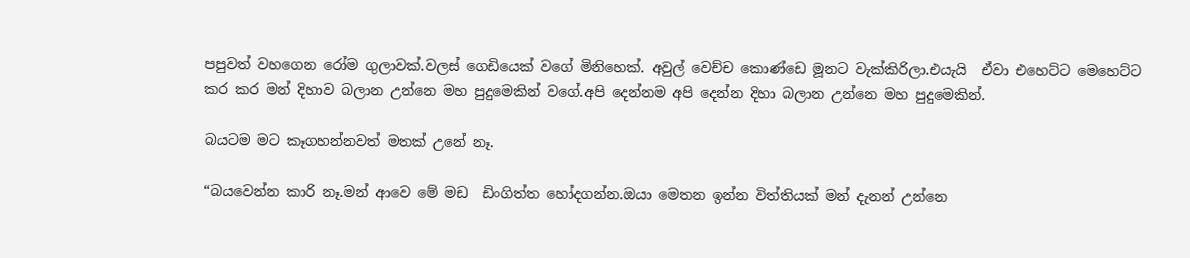පපුවත් වහගෙන රෝම ගුලාවක්.වලස් ගෙඩියෙක් වගේ මිනිහෙක්. අවුල් වෙච්ච කොණ්ඩෙ මූනට වැක්කිරිලා.එයැයි  ඒවා එහෙට්ට මෙහෙට්ට කර කර මන් දිහාව බලාන උන්නෙ මහ පුදුමෙකින් වගේ.අපි දෙන්නම අපි දෙන්න දිහා බලාන උන්නෙ මහ පුදුමෙකින්.

බයටම මට කෑගහන්නවත් මතක් උනේ නෑ.

“බයවෙන්න කාරි නෑ.මන් ආවෙ මේ මඩ  ඩිංගිත්ත හෝදගන්න.ඔයා මෙතන ඉන්න විත්තියක් මන් දැනන් උන්නෙ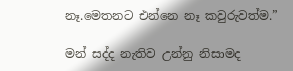නෑ.මෙතනට එන්නෙ නෑ කවුරුවත්ම.”

මන් සද්ද නැතිව උන්නු නිසාමද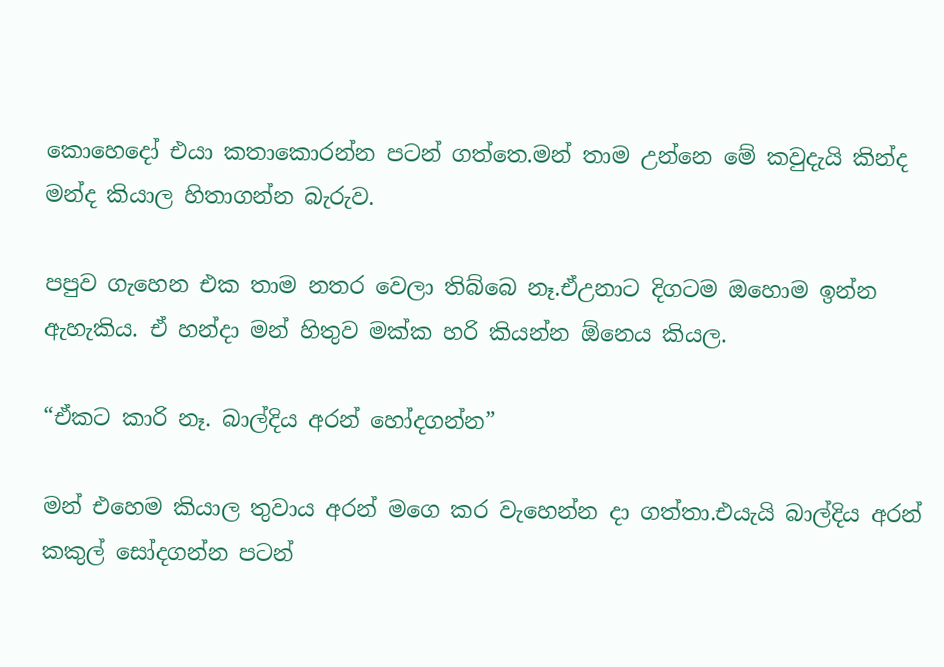කොහෙදෝ එයා කතාකොරන්න පටන් ගත්තෙ.මන් තාම උන්නෙ මේ කවුදැයි කින්ද මන්ද කියාල හිතාගන්න බැරුව.

පපුව ගැහෙන එක තාම නතර වෙලා තිබ්බෙ නෑ.ඒඋනාට දිගටම ඔහොම ඉන්න ඇහැකිය. ඒ හන්දා මන් හිතුව මක්ක හරි කියන්න ඕනෙය කියල.

“ඒකට කාරි නෑ. බාල්දිය අරන් හෝදගන්න”

මන් එහෙම කියාල තුවාය අරන් මගෙ කර වැහෙන්න දා ගත්තා.එයැයි බාල්දිය අරන් කකුල් සෝදගන්න පටන්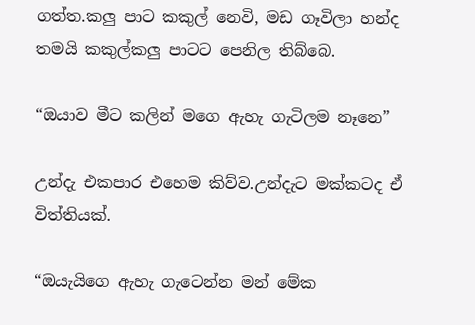ගත්ත.කලු පාට කකුල් නෙවි, මඩ ගෑවිලා හන්ද තමයි කකුල්කලු පාටට පෙනිල තිබ්බෙ.

“ඔයාව මීට කලින් මගෙ ඇහැ ගැටිලම නෑනෙ”

උන්දැ එකපාර එහෙම කිව්ව.උන්දැට මක්කටද ඒ විත්තියක්.

“ඔයැයිගෙ ඇහැ ගැටෙන්න මන් මේක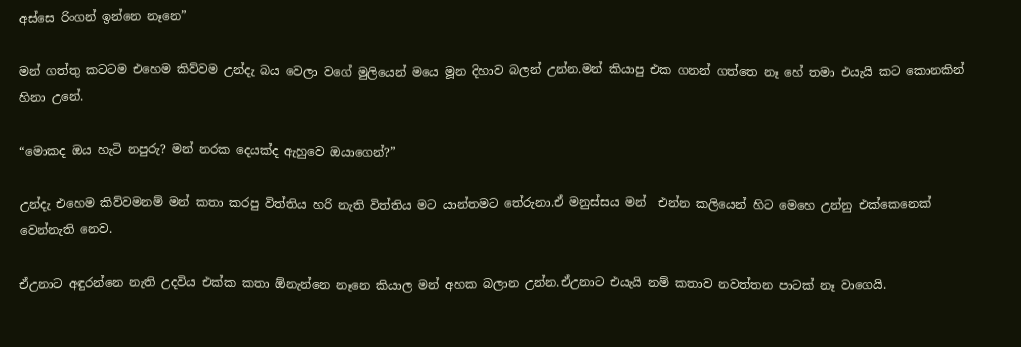අස්සෙ රිංගන් ඉන්නෙ නෑනෙ”

මන් ගත්තු කටටම එහෙම කිව්වම උන්දැ බය වෙලා වගේ මුලියෙන් මයෙ මූන දිහාව බලන් උන්න.මන් කියාපු එක ගනන් ගත්තෙ නෑ හේ තමා එයැයි කට කොනකින් හිනා උනේ.

“මොකද ඔය හැටි නපුරු? මන් නරක දෙයක්ද ඇහුවෙ ඔයාගෙන්?”

උන්දැ එහෙම කිව්වමනම් මන් කතා කරපු විත්තිය හරි නැති විත්තිය මට යාන්තමට තේරුනා.ඒ මනුස්සය මන්  එන්න කලියෙන් හිට මෙහෙ උන්නු එක්කෙනෙක් වෙන්නැති නෙව.

ඒඋනාට අඳුරන්නෙ නැති උදවිය එක්ක කතා ඕනැන්නෙ නෑනෙ කියාල මන් අහක බලාන උන්න.ඒඋනාට එයැයි නම් කතාව නවත්තන පාටක් නෑ වාගෙයි.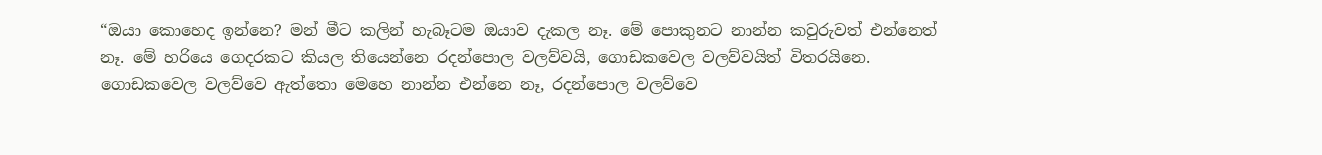“ඔයා කොහෙද ඉන්නෙ? මන් මීට කලින් හැබෑටම ඔයාව දැකල නෑ. මේ පොකුනට නාන්න කවුරුවත් එන්නෙත් නෑ. මේ හරියෙ ගෙදරකට කියල තියෙන්නෙ රදන්පොල වලව්වයි, ගොඩකවෙල වලව්වයිත් විතරයිනෙ. ගොඩකවෙල වලව්වෙ ඇත්තො මෙහෙ නාන්න එන්නෙ නෑ, රදන්පොල වලව්වෙ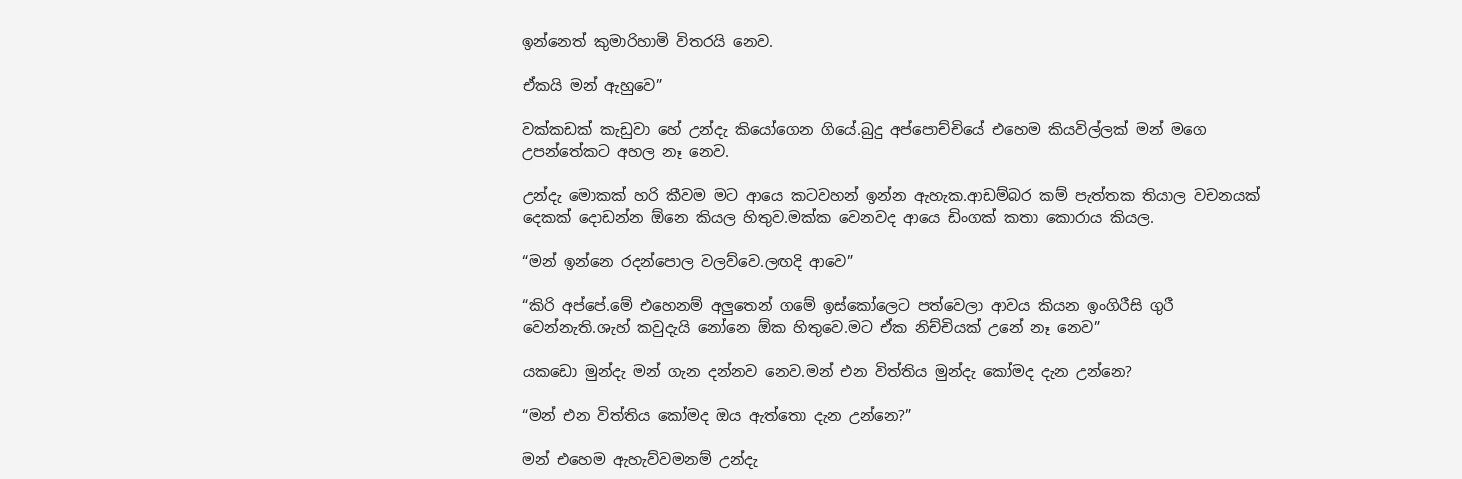ඉන්නෙත් කුමාරිහාමි විතරයි නෙව.

ඒකයි මන් ඇහුවෙ”

වක්කඩක් කැඩුවා හේ උන්දැ කියෝගෙන ගියේ.බුදු අප්පොච්චියේ එහෙම කියවිල්ලක් මන් මගෙ උපන්තේකට අහල නෑ නෙව.

උන්දැ මොකක් හරි කීවම මට ආයෙ කටවහන් ඉන්න ඇහැක.ආඩම්බර කම් පැත්තක තියාල වචනයක් දෙකක් දොඩන්න ඕනෙ කියල හිතුව.මක්ක වෙනවද ආයෙ ඩිංගක් කතා කොරාය කියල.

“මන් ඉන්නෙ රදන්පොල වලව්වෙ.ලඟදි ආවෙ”

“කිරි අප්පේ.මේ එහෙනම් අලුතෙන් ගමේ ඉස්කෝලෙට පත්වෙලා ආවය කියන ඉංගිරීසි ගුරී වෙන්නැති.ශැහ් කවුදැයි නෝනෙ ඕක හිතුවෙ.මට ඒක නිච්චියක් උනේ නෑ නෙව”

යකඩො මුන්දැ මන් ගැන දන්නව නෙව.මන් එන විත්තිය මුන්දැ කෝමද දැන උන්නෙ?

“මන් එන විත්තිය කෝමද ඔය ඇත්තො දැන උන්නෙ?”

මන් එහෙම ඇහැව්වමනම් උන්දැ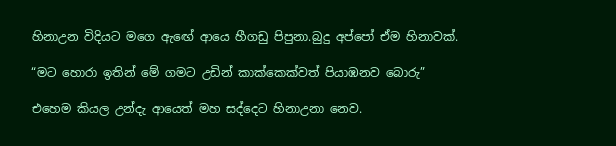හිනාඋන විදියට මගෙ ඇඟේ ආයෙ හීගඩු පිපුනා.බුදු අප්පෝ ඒම හිනාවක්.

“මට හොරා ඉතින් මේ ගමට උඩින් කාක්කෙක්වත් පියාඹනව බොරු”

එහෙම කියල උන්දැ ආයෙත් මහ සද්දෙට හිනාඋනා නෙව.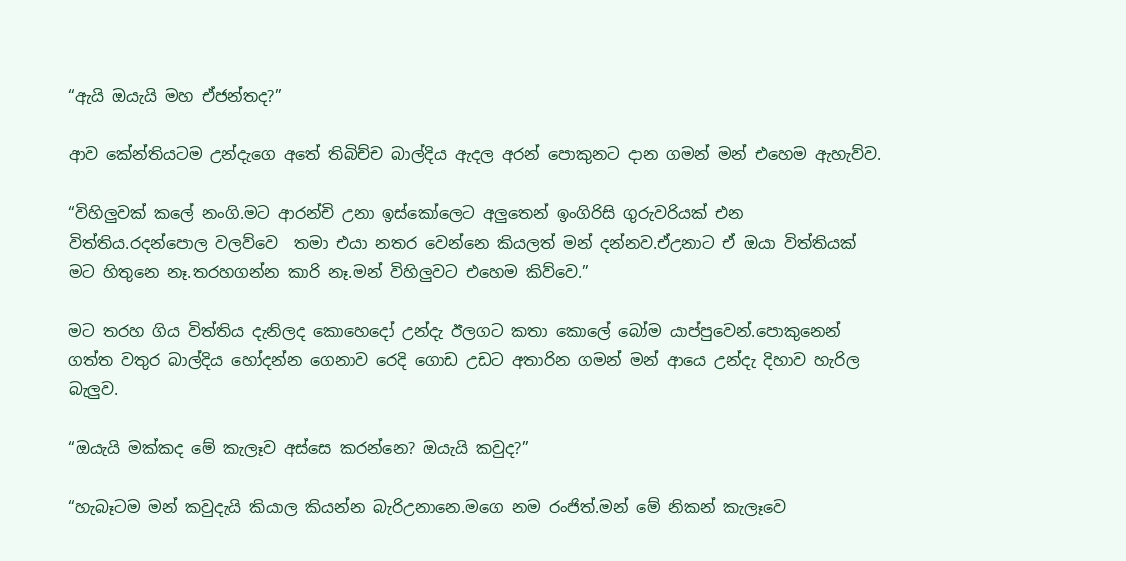“ඇයි ඔයැයි මහ ඒජන්තද?”

ආව කේන්තියටම උන්දැගෙ අතේ තිබිච්ච බාල්දිය ඇදල අරන් පොකුනට දාන ගමන් මන් එහෙම ඇහැව්ව.

“විහිලුවක් කලේ නංගි.මට ආරන්චි උනා ඉස්කෝලෙට අලුතෙන් ඉංගිරිසි ගුරුවරියක් එන විත්තිය.රදන්පොල වලව්වෙ  තමා එයා නතර වෙන්නෙ කියලත් මන් දන්නව.ඒඋනාට ඒ ඔයා විත්තියක් මට හිතුනෙ නෑ.තරහගන්න කාරි නෑ.මන් විහිලුවට එහෙම කිව්වෙ.”

මට තරහ ගිය විත්තිය දැනිලද කොහෙදෝ උන්දැ ඊලගට කතා කොලේ බෝම යාප්පුවෙන්.පොකුනෙන් ගත්ත වතුර බාල්දිය හෝදන්න ගෙනාව රෙදි ගොඩ උඩට අතාරින ගමන් මන් ආයෙ උන්දැ දිහාව හැරිල බැලුව.

“ඔයැයි මක්කද මේ කැලෑව අස්සෙ කරන්නෙ? ඔයැයි කවුද?”

“හැබෑටම මන් කවුදැයි කියාල කියන්න බැරිඋනානෙ.මගෙ නම රංජිත්.මන් මේ නිකන් කැලෑවෙ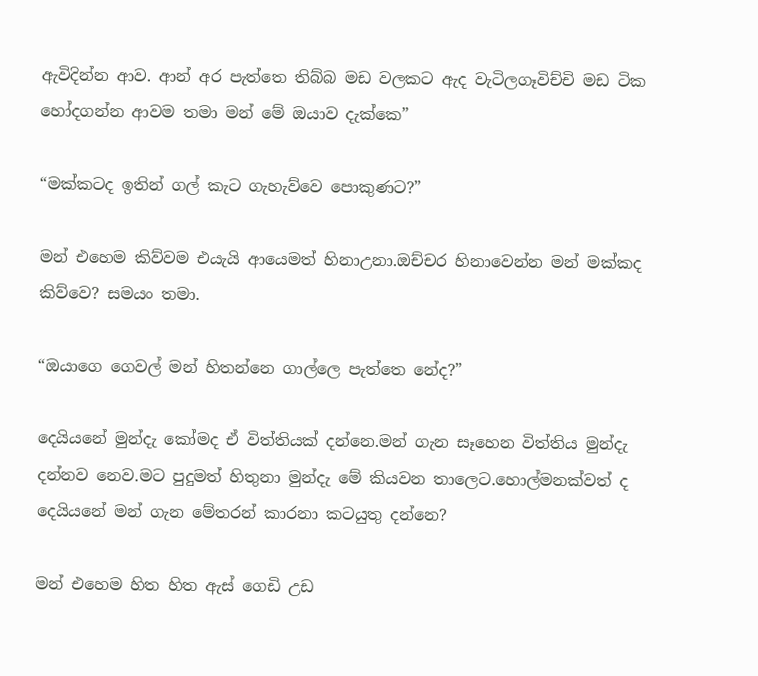ඇවිදින්න ආව. ආන් අර පැත්තෙ තිබ්බ මඩ වලකට ඇද වැටිලගෑවිච්චි මඩ ටික හෝදගන්න ආවම තමා මන් මේ ඔයාව දැක්කෙ”

“මක්කටද ඉතින් ගල් කැට ගැහැව්වෙ පොකුණට?”

මන් එහෙම කිව්වම එයැයි ආයෙමත් හිනාඋනා.ඔච්චර හිනාවෙන්න මන් මක්කද කිව්වෙ? සමයං තමා.

“ඔයාගෙ ගෙවල් මන් හිතන්නෙ ගාල්ලෙ පැත්තෙ නේද?”

දෙයියනේ මුන්දැ කෝමද ඒ විත්තියක් දන්නෙ.මන් ගැන සෑහෙන විත්තිය මුන්දැ දන්නව නෙව.මට පුදුමත් හිතුනා මුන්දැ මේ කියවන තාලෙට.හොල්මනක්වත් ද දෙයියනේ මන් ගැන මේතරන් කාරනා කටයුතු දන්නෙ?

මන් එහෙම හිත හිත ඇස් ගෙඩි උඩ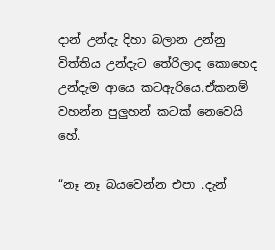දාන් උන්දැ දිහා බලාන උන්නු විත්තිය උන්දැට තේරිලාද කොහෙද උන්දැම ආයෙ කටඇරියෙ.ඒකනම් වහන්න පුලුහන් කටක් නෙවෙයි හේ.

“නෑ නෑ බයවෙන්න එපා .දැන්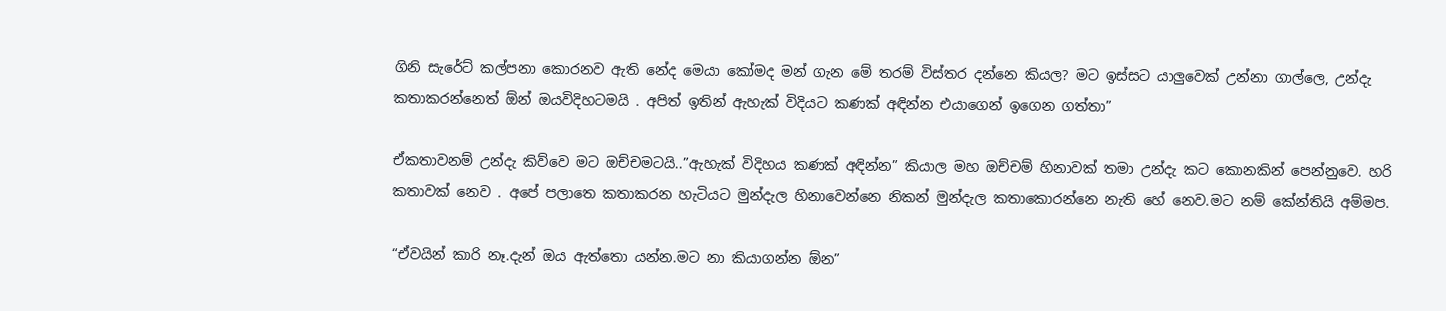ගිනි සැරේට් කල්පනා කොරනව ඇති නේද මෙයා කෝමද මන් ගැන මේ තරම් විස්තර දන්නෙ කියල? මට ඉස්සට යාලුවෙක් උන්නා ගාල්ලෙ, උන්දැ කතාකරන්නෙත් ඕන් ඔයවිදිහටමයි . අපිත් ඉතින් ඇහැක් විදියට කණක් අඳින්න එයාගෙන් ඉගෙන ගත්තා”

ඒකතාවනම් උන්දැ කිව්වෙ මට ඔච්චමටයි..”ඇහැක් විදිහය කණක් අඳින්න” කියාල මහ ඔච්චම් හිනාවක් තමා උන්දැ කට කොනකින් පෙන්නුවෙ. හරි කතාවක් නෙව . අපේ පලාතෙ කතාකරන හැටියට මුන්දැල හිනාවෙන්නෙ නිකන් මුන්දැල කතාකොරන්නෙ නැති හේ නෙව.මට නම් කේන්තියි අම්මප.

“ඒවයින් කාරි නෑ.දැන් ඔය ඇත්තො යන්න.මට නා කියාගන්න ඕන”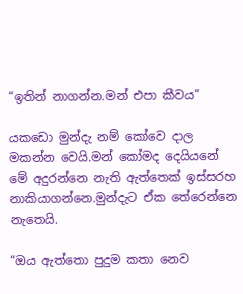“ඉතින් නාගන්න.මන් එපා කීවය”

යකඩො මුන්දැ නම් කෝවෙ දාල මකන්න වෙයි.මන් කෝමද දෙයියනේ මේ අදුරන්නෙ නැති ඇත්තෙක් ඉස්සරහ නාකියාගන්නෙ.මුන්දැට ඒක තේරෙන්නෙ නැතෙයි.

“ඔය ඇත්තො පුදුම කතා නෙව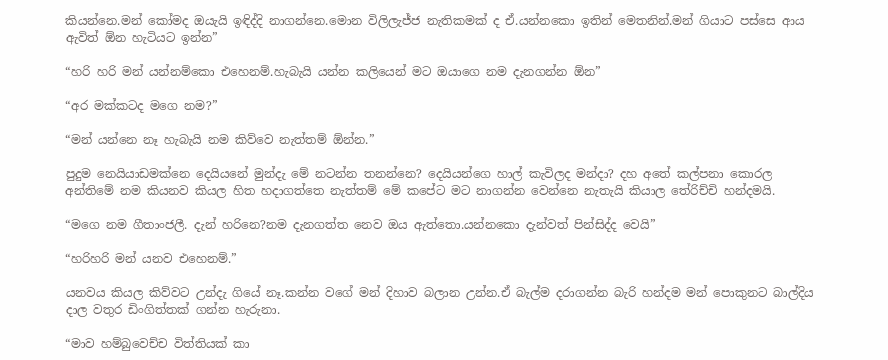කියන්නෙ.මන් කෝමද ඔයැයි ඉඳිද්දි නාගන්නෙ.මොන විලිලැජ්ජ නැතිකමක් ද ඒ.යන්නකො ඉතින් මෙතනින්.මන් ගියාට පස්සෙ ආය ඇවිත් ඕන හැටියට ඉන්න”

“හරි හරි මන් යන්නම්කො එහෙනම්.හැබැයි යන්න කලියෙන් මට ඔයාගෙ නම දැනගන්න ඕන”

“අර මක්කටද මගෙ නම?”

“මන් යන්නෙ නෑ හැබැයි නම කිව්වෙ නැත්තම් ඕන්න.”

පුදුම නෙයියාඩමක්නෙ දෙයියනේ මුන්දැ මේ නටන්න තනන්නෙ? දෙයියන්ගෙ හාල් කැවිලද මන්දා? දහ අතේ කල්පනා කොරල අන්තිමේ නම කියනව කියල හිත හදාගත්තෙ නැත්තම් මේ කපේට මට නාගන්න වෙන්නෙ නැතැයි කියාල තේරිච්චි හන්දමයි.

“මගෙ නම ගීතාංජලී. දැන් හරිනෙ?නම දැනගත්ත නෙව ඔය ඇත්තො.යන්නකො දැන්වත් පින්සිද්ද වෙයි”

“හරිහරි මන් යනව එහෙනම්.”

යනවය කියල කිව්වට උන්දැ ගියේ නෑ.කන්න වගේ මන් දිහාව බලාන උන්න.ඒ බැල්ම දරාගන්න බැරි හන්දම මන් පොකුනට බාල්දිය දාල වතුර ඩිංගිත්තක් ගන්න හැරුනා.

“මාව හම්බුවෙච්ච විත්තියක් කා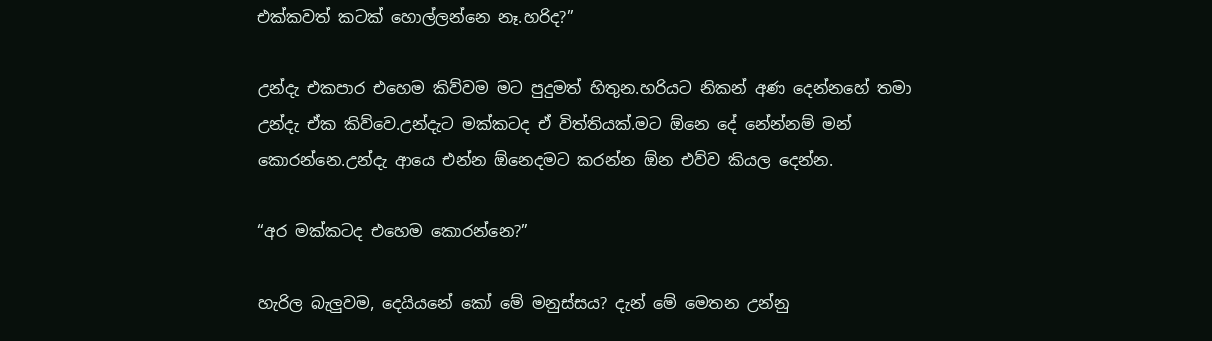එක්කවත් කටක් හොල්ලන්නෙ නෑ.හරිද?”

උන්දැ එකපාර එහෙම කිව්වම මට පුදුමත් හිතුන.හරියට නිකන් අණ දෙන්නහේ තමා උන්දැ ඒක කිව්වෙ.උන්දැට මක්කටද ඒ විත්තියක්.මට ඕනෙ දේ නේන්නම් මන් කොරන්නෙ.උන්දැ ආයෙ එන්න ඕනෙදමට කරන්න ඕන එව්ව කියල දෙන්න.

“අර මක්කටද එහෙම කොරන්නෙ?”

හැරිල බැලුවම, දෙයියනේ කෝ මේ මනුස්සය? දැන් මේ මෙතන උන්නු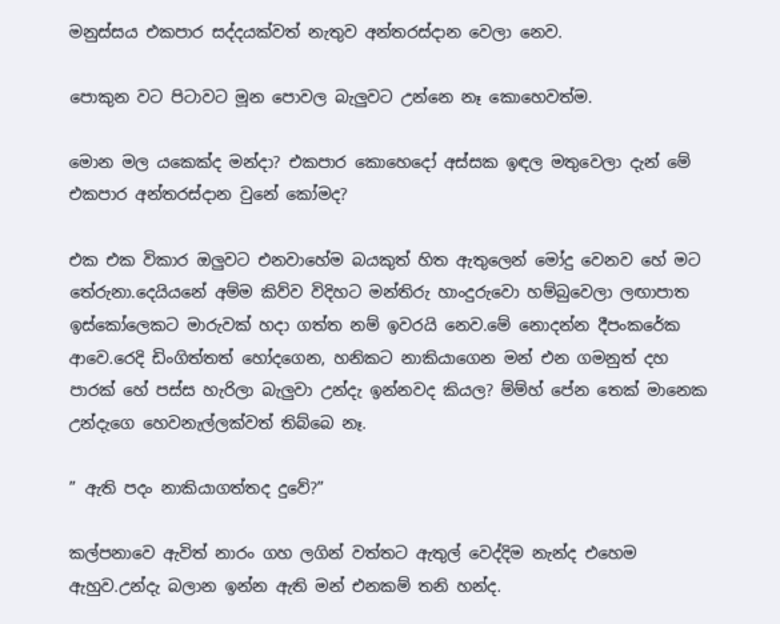මනුස්සය එකපාර සද්දයක්වත් නැතුව අන්තරස්දාන වෙලා නෙව.

පොකුන වට පිටාවට මූන පොවල බැලුවට උන්නෙ නෑ කොහෙවත්ම.

මොන මල යකෙක්ද මන්දා? එකපාර කොහෙදෝ අස්සක ඉඳල මතුවෙලා දැන් මේ එකපාර අන්තරස්දාන වුනේ කෝමද?

එක එක විකාර ඔලුවට එනවාහේම බයකුත් හිත ඇතුලෙන් මෝදු වෙනව හේ මට තේරුනා.දෙයියනේ අම්ම කිව්ව විදිහට මන්තිරු හාංදුරුවො හම්බුවෙලා ලඟාපාත ඉස්කෝලෙකට මාරුවක් හදා ගත්ත නම් ඉවරයි නෙව.මේ නොදන්න දීපංකරේක ආවෙ.රෙදි ඩිංගිත්තත් හෝදගෙන, හනිකට නාකියාගෙන මන් එන ගමනුත් දහ පාරක් හේ පස්ස හැරිලා බැලුවා උන්දැ ඉන්නවද කියල? ම්ම්හ් පේන තෙක් මානෙක උන්දැගෙ හෙවනැල්ලක්වත් තිබ්බෙ නෑ.

” ඇති පදං නාකියාගත්තද දුවේ?”

කල්පනාවෙ ඇවිත් නාරං ගහ ලගින් වත්තට ඇතුල් වෙද්දිම නැන්ද එහෙම ඇහුව.උන්දැ බලාන ඉන්න ඇති මන් එනකම් තනි හන්ද.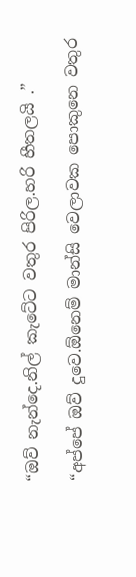“ඔව් නැන්දෙ.නිල් කැටේට වතුර පිරිල.හරි හීතලයි .”

“අප්පේ ඔව් දුවෙ.ඕනෙම් මාන්සි වෙලාවක පොකුනෙ වතුර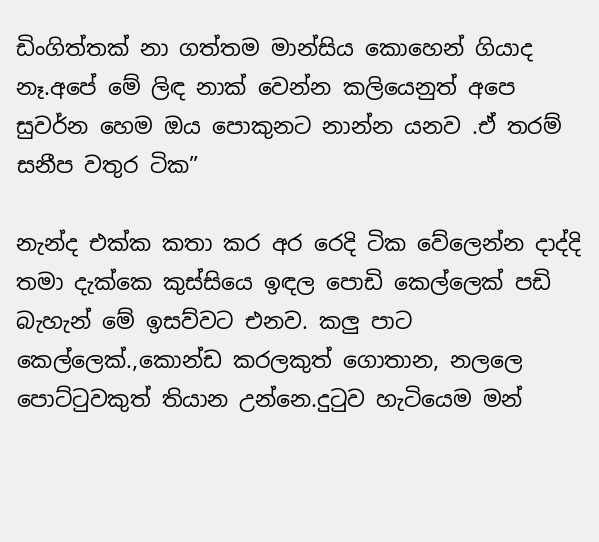ඩිංගිත්තක් නා ගත්තම මාන්සිය කොහෙන් ගියාද නෑ.අපේ මේ ලිඳ නාක් වෙන්න කලියෙනුත් අපෙ සුවර්න හෙම ඔය පොකුනට නාන්න යනව .ඒ තරම් සනීප වතුර ටික”

නැන්ද එක්ක කතා කර අර රෙදි ටික වේලෙන්න දාද්දි තමා දැක්කෙ කුස්සියෙ ඉඳල පොඩි කෙල්ලෙක් පඩි බැහැන් මේ ඉසව්වට එනව. කලු පාට කෙල්ලෙක්.,කොන්ඩ කරලකුත් ගොතාන, නලලෙ පොට්ටුවකුත් තියාන උන්නෙ.දුටුව හැටියෙම මන්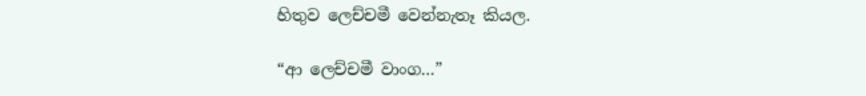හිතුව ලෙච්චමී වෙන්නැතෑ කියල.

“ආ ලෙච්චමී වාංග…”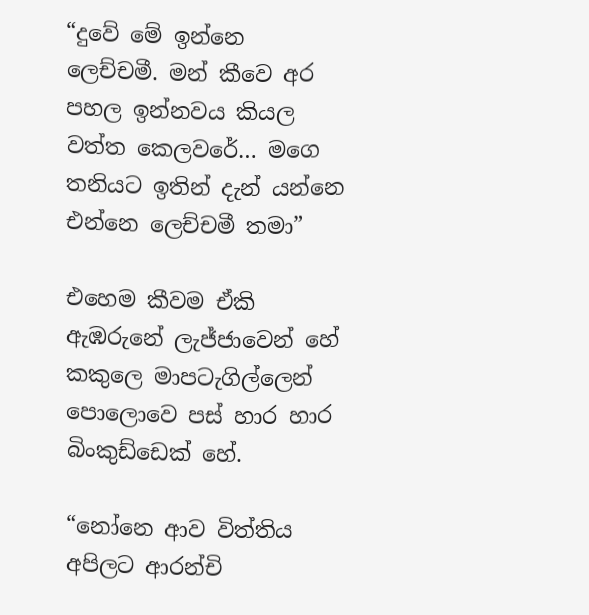“දුවේ මේ ඉන්නෙ ලෙච්චමී. මන් කීවෙ අර පහල ඉන්නවය කියල වත්ත කෙලවරේ… මගෙ තනියට ඉතින් දැන් යන්නෙ එන්නෙ ලෙච්චමී තමා”

එහෙම කීවම ඒකි ඇඹරුනේ ලැජ්ජාවෙන් හේ කකුලෙ මාපටැගිල්ලෙන් පොලොවෙ පස් හාර හාර බිංකුඩ්ඩෙක් හේ.

“නෝනෙ ආව විත්තිය අපිලට ආරන්චි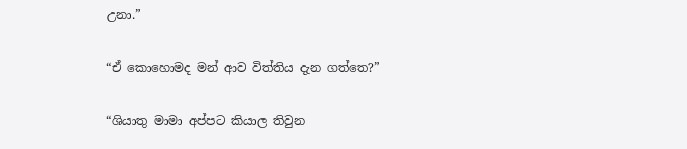උනා.”

“ඒ කොහොමද මන් ආව විත්තිය දැන ගත්තෙ?”

“ශියාතු මාමා අප්පට කියාල තිවුන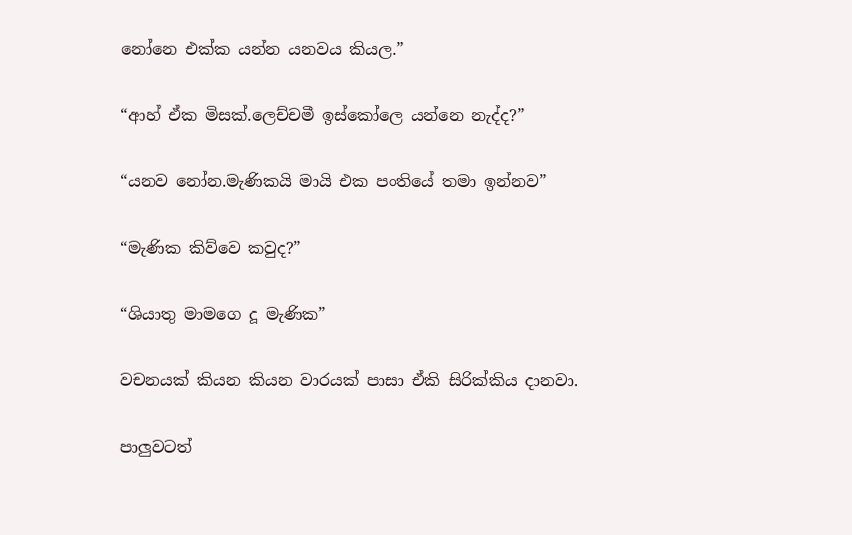නෝනෙ එක්ක යන්න යනවය කියල.”

“ආහ් ඒක මිසක්.ලෙච්චමී ඉස්කෝලෙ යන්නෙ නැද්ද?”

“යනව නෝන.මැණිකයි මායි එක පංතියේ තමා ඉන්නව”

“මැණික කිව්වෙ කවුද?”

“ශියාතු මාමගෙ දූ මැණික”

වචනයක් කියන කියන වාරයක් පාසා ඒකි සිරික්කිය දානවා.

පාලුවටත්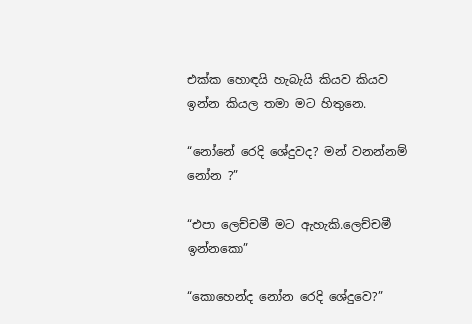එක්ක හොඳයි හැබැයි කියව කියව ඉන්න කියල තමා මට හිතුනෙ.

“නෝනේ රෙදි ශේදුවද? මන් වනන්නම් නෝන ?”

“එපා ලෙච්චමී මට ඇහැකි.ලෙච්චමී ඉන්නකො”

“කොහෙන්ද නෝන රෙදි ශේදුවෙ?”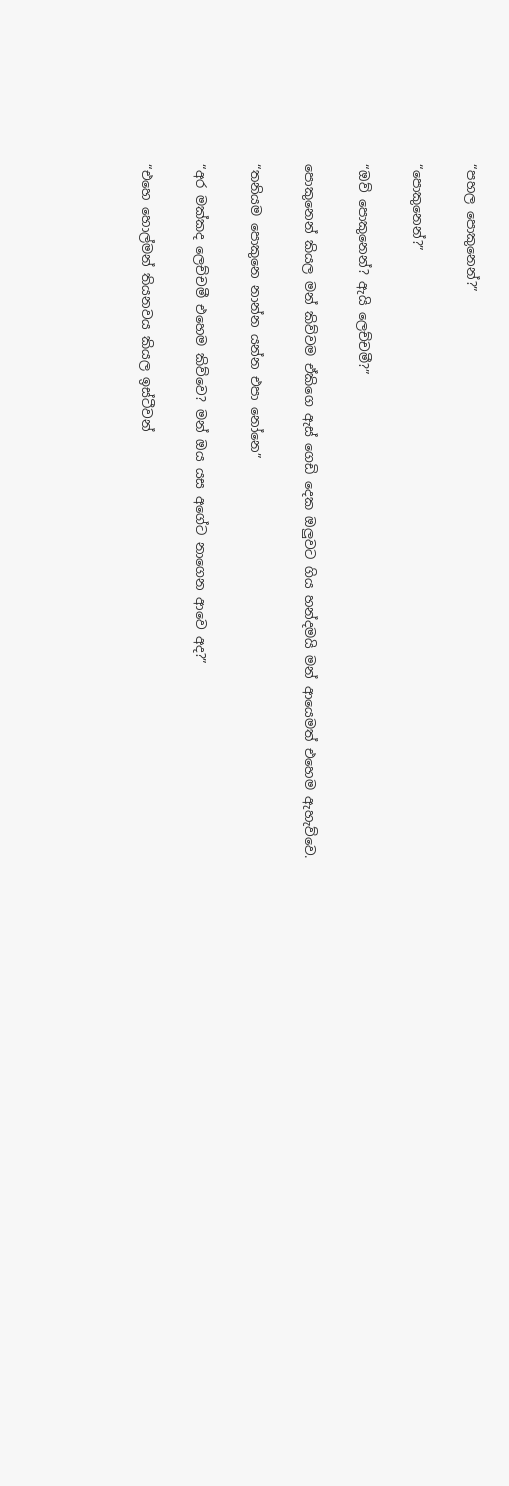“පහල පොකුනෙන්?”

“පොකුනෙන්?”

“ඔව් පොකුනෙන්? ඇයි ලෙච්චමී?”

පොකුනෙන් කියල මන් කිව්වම ඒකිගෙ ඇස් ගෙඩි දෙක ඔලුවට ගිය හන්දමයි මන් ආයෙමත් එහෙම ඇහැව්වෙ.

“තනියම පොකුනෙ නාන්න යන්න එපා නෝනෙ”

“අර මක්කද ලෙච්චමී එහෙම කිව්වෙ? මන් ඔය යස අගේට නාගෙන ආවෙ අද?”

“එහෙ හොල්මන් තියනවය කියල ඉස්ටීවන්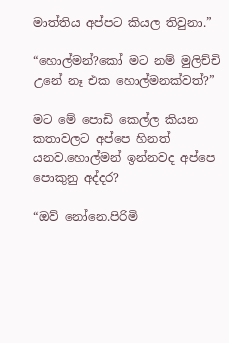මාත්තිය අප්පට කියල තිවුනා.”

“හොල්මන්?කෝ මට නම් මුලිච්චි උනේ නෑ එක හොල්මනක්වත්?”

මට මේ පොඩි කෙල්ල කියන කතාවලට අප්පෙ හිනත් යනව.හොල්මන් ඉන්නවද අප්පෙ පොකුනු අද්දර?

“ඔව් නෝනෙ.පිරිමි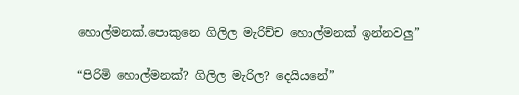හොල්මනක්.පොකුනෙ ගිලිල මැරිච්ච හොල්මනක් ඉන්නවලු”

“පිරිමි හොල්මනක්? ගිලිල මැරිල? දෙයියනේ”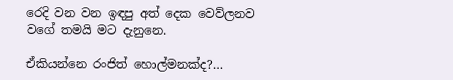රෙදි වන වන ඉඳපු අත් දෙක වෙව්ලනව වගේ තමයි මට දැනුනෙ.

ඒකියන්නෙ රංජිත් හොල්මනක්ද?…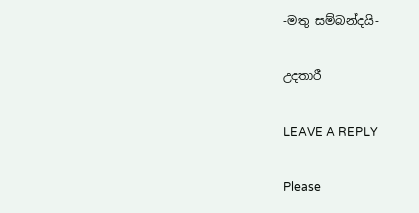-මතු සම්බන්දයි-

උදතාරී

LEAVE A REPLY

Please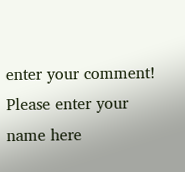enter your comment!
Please enter your name here